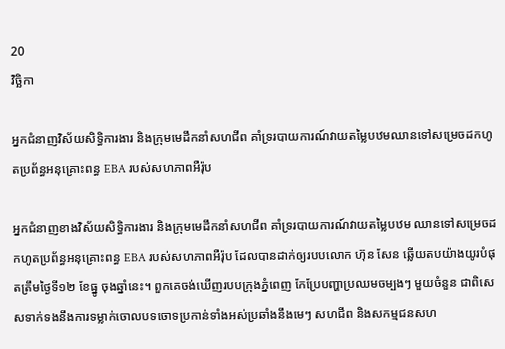20
វិច្ឆិកា

អ្នកជំនាញវិស័យសិទ្ធិការងារ និងក្រុមមេដឹកនាំសហជីព គាំទ្ររបាយការណ៍វាយតម្លៃបឋមឈានទៅសម្រេចដកហូតប្រព័ន្ធអនុគ្រោះពន្ធ EBA របស់សហភាពអឺរ៉ុប

អ្នកជំនាញខាងវិស័យសិទ្ធិការងារ និងក្រុមមេដឹកនាំសហជីព គាំទ្ររបាយការណ៍វាយតម្លៃបឋម ឈានទៅសម្រេចដកហូតប្រព័ន្ធអនុគ្រោះពន្ធ EBA របស់សហភាពអឺរ៉ុប ដែលបានដាក់ឲ្យរបបលោក ហ៊ុន សែន ឆ្លើយតបយ៉ាងយូរបំផុតត្រឹមថ្ងៃទី១២ ខែធ្នូ ចុងឆ្នាំនេះ។ ពួកគេចង់ឃើញរបបក្រុងភ្នំពេញ កែប្រែបញ្ហាប្រឈមចម្បងៗ មួយចំនួន ជាពិសេសទាក់ទងនឹងការទម្លាក់ចោលបទចោទប្រកាន់ទាំងអស់ប្រឆាំងនឹងមេៗ សហជីព និងសកម្មជនសហ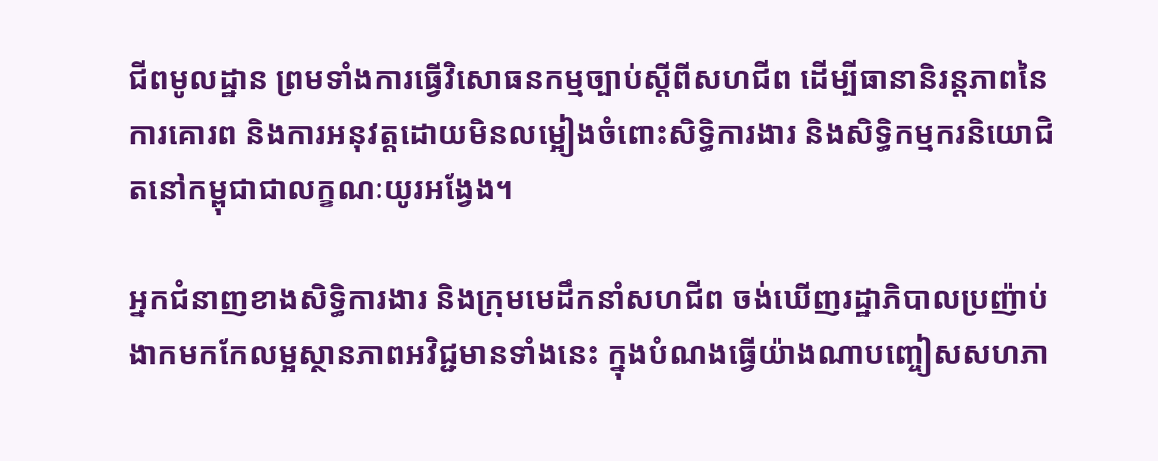ជីពមូលដ្ឋាន ព្រមទាំងការធ្វើវិសោធនកម្មច្បាប់ស្តីពីសហជីព ដើម្បីធានានិរន្តភាពនៃការគោរព និងការអនុវត្តដោយមិនលម្អៀងចំពោះសិទ្ធិការងារ និងសិទ្ធិកម្មករនិយោជិតនៅកម្ពុជាជាលក្ខណៈយូរអង្វែង។

អ្នកជំនាញខាងសិទ្ធិការងារ និងក្រុមមេដឹកនាំសហជីព ចង់ឃើញរដ្ឋាភិបាលប្រញ៉ាប់ងាកមកកែលម្អស្ថានភាពអវិជ្ជមានទាំងនេះ ក្នុងបំណងធ្វើយ៉ាងណាបញ្ចៀសសហភា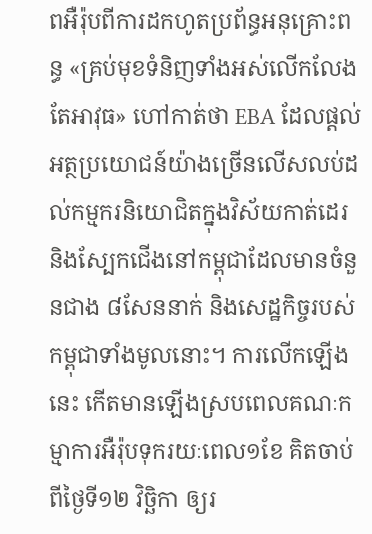ពអឺរ៉ុបពីការដកហូតប្រព័ន្ធអនុគ្រោះពន្ធ «គ្រប់មុខទំនិញទាំងអស់លើកលែងតែអាវុធ» ហៅកាត់ថា EBA ដែលផ្តល់អត្ថប្រយោជន៍យ៉ាងច្រើនលើសលប់ដល់កម្មករនិយោជិតក្នុងវិស័យកាត់ដេរ និងស្បែកជើងនៅកម្ពុជាដែលមានចំនួនជាង ៨សែននាក់ និងសេដ្ឋកិច្ចរបស់កម្ពុជាទាំងមូលនោះ។ ការលើកឡើងនេះ កើតមានឡើងស្របពេលគណៈកម្មាការអឺរ៉ុបទុករយៈពេល១ខែ គិតចាប់ពីថ្ងៃទី១២ វិច្ឆិកា ឲ្យរ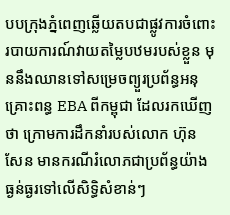បបក្រុងភ្នំពេញឆ្លើយតបជាផ្លូវការចំពោះរបាយការណ៍វាយតម្លៃបឋមរបស់ខ្លួន មុននឹងឈានទៅសម្រេចព្យួរប្រព័ន្ធអនុគ្រោះពន្ធ EBA ពីកម្ពុជា ដែលរកឃើញថា ក្រោមការដឹកនាំរបស់លោក ហ៊ុន សែន មានករណីរំលោភជាប្រព័ន្ធយ៉ាងធ្ងន់ធ្ងរទៅលើសិទ្ធិសំខាន់ៗ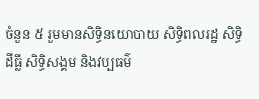ចំនួន ៥ រួមមានសិទ្ធិនយោបាយ សិទ្ធិពលរដ្ឋ សិទ្ធិដីធ្លី សិទ្ធិសង្គម និងវប្បធម៌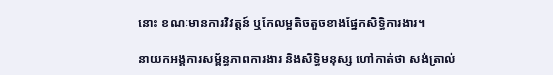នោះ ខណៈមានការវិវត្តន៍ ឬកែលម្អតិចតួចខាងផ្នែកសិទ្ធិការងារ។

នាយកអង្គការសម្ព័ន្ធភាពការងារ និងសិទ្ធិមនុស្ស ហៅកាត់ថា សង់ត្រាល់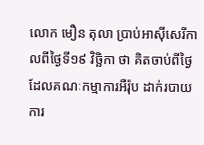លោក មឿន តុលា ប្រាប់អាស៊ីសេរីកាលពីថ្ងៃទី១៩ វិច្ឆិកា ថា គិតចាប់ពីថ្ងៃដែលគណៈកម្មាការអឺរ៉ុប ដាក់របាយការ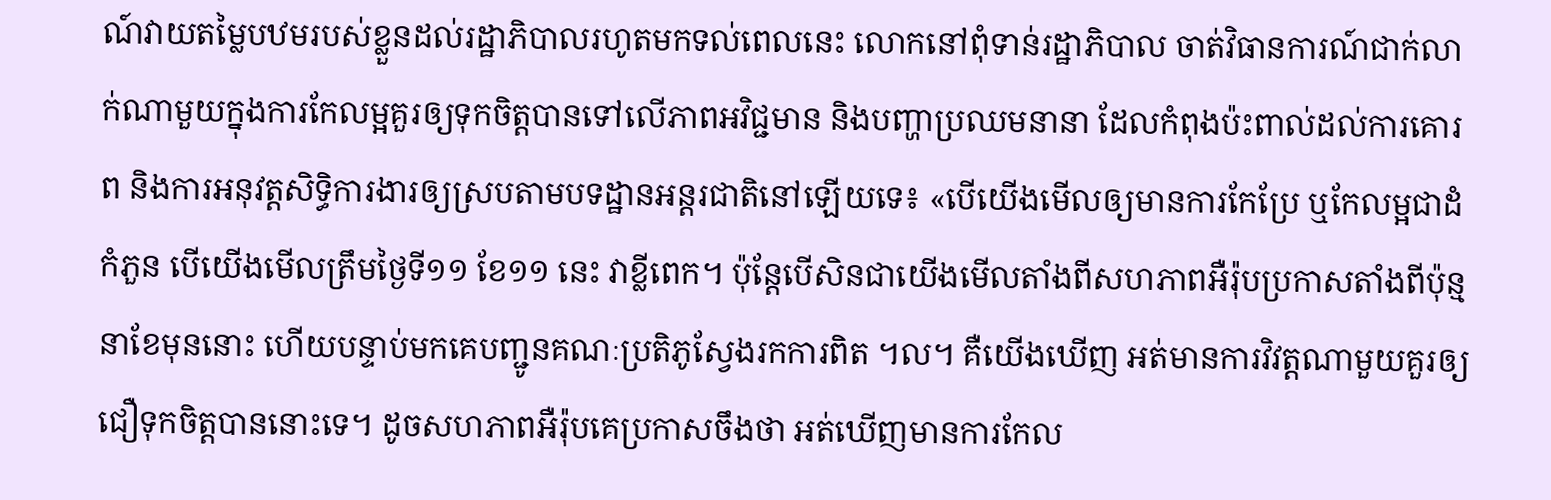ណ៍វាយតម្លៃបឋមរបស់ខ្លួនដល់រដ្ឋាភិបាលរហូតមកទល់ពេលនេះ លោកនៅពុំទាន់រដ្ឋាភិបាល ចាត់វិធានការណ៍ជាក់លាក់ណាមួយក្នុងការកែលម្អគួរឲ្យទុកចិត្តបានទៅលើភាពអវិជ្ជមាន និងបញ្ហាប្រឈមនានា ដែលកំពុងប៉ះពាល់ដល់ការគោរព និងការអនុវត្តសិទ្ធិការងារឲ្យស្របតាមបទដ្ឋានអន្តរជាតិនៅឡើយទេ៖ «បើយើងមើលឲ្យមានការកែប្រែ ឬកែលម្អជាដំកំភួន បើយើងមើលត្រឹមថ្ងៃទី១១ ខែ១១ នេះ វាខ្លីពេក។ ប៉ុន្តែបើសិនជាយើងមើលតាំងពីសហភាពអឺរ៉ុបប្រកាសតាំងពីប៉ុន្មនាខែមុននោះ ហើយបន្ទាប់មកគេបញ្ជូនគណៈប្រតិភូស្វែងរកការពិត ។ល។ គឺយើងឃើញ អត់មានការវិវត្តណាមួយគួរឲ្យជឿទុកចិត្តបាននោះទេ។ ដូចសហភាពអឺរ៉ុបគេប្រកាសចឹងថា អត់ឃើញមានការកែល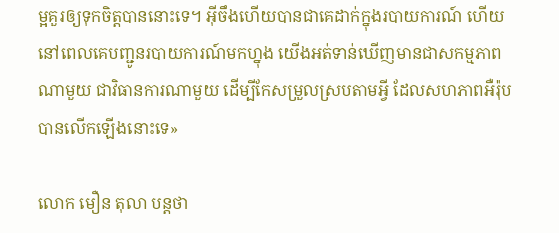ម្អគួរឲ្យទុកចិត្តបាននោះទេ។ អ៊ីចឹងហើយបានជាគេដាក់ក្នុងរបាយការណ៍ ហើយនៅពេលគេបញ្ជូនរបាយការណ៍មកហ្នុង យើងអត់ទាន់ឃើញមានជាសកម្មភាពណាមួយ ជាវិធានការណាមួយ ដើម្បីកែសម្រួលស្របតាមអ្វី ដែលសហភាពអឺរ៉ុបបានលើកឡើងនោះទេ»

លោក មឿន តុលា បន្តថា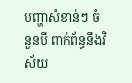បញ្ហាសំខាន់ៗ ចំនួនបី ពាក់ព័ន្ធនឹងវិស័យ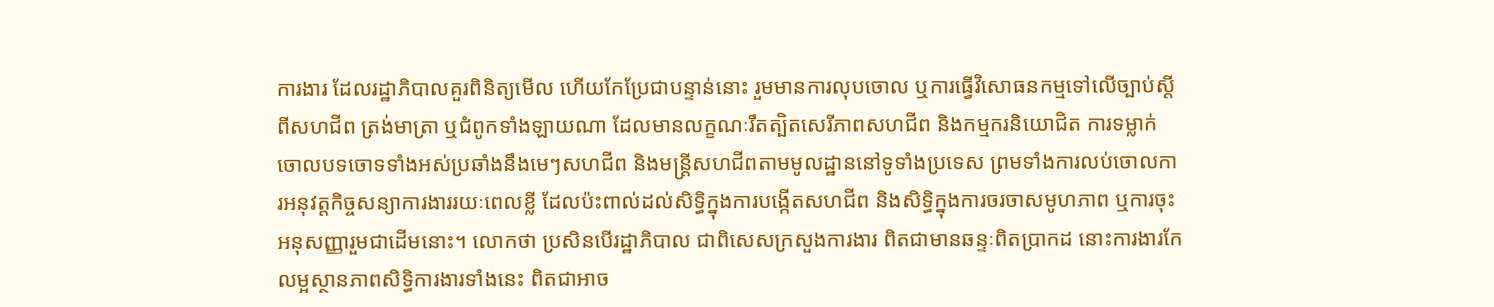ការងារ ដែលរដ្ឋាភិបាលគួរពិនិត្យមើល ហើយកែប្រែជាបន្ទាន់នោះ រួមមានការលុបចោល ឬការធ្វើវិសោធនកម្មទៅលើច្បាប់ស្តីពីសហជីព ត្រង់មាត្រា ឬជំពូកទាំងឡាយណា ដែលមានលក្ខណៈរឹតត្បិតសេរីភាពសហជីព និងកម្មករនិយោជិត ការទម្លាក់ចោលបទចោទទាំងអស់ប្រឆាំងនឹងមេៗសហជីព និងមន្ត្រីសហជីពតាមមូលដ្ឋាននៅទូទាំងប្រទេស ព្រមទាំងការលប់ចោលការអនុវត្តកិច្ចសន្យាការងាររយៈពេលខ្លី ដែលប៉ះពាល់ដល់សិទ្ធិក្នុងការបង្កើតសហជីព និងសិទ្ធិក្នុងការចរចាសមូហភាព ឬការចុះអនុសញ្ញារួមជាដើមនោះ។ លោកថា ប្រសិនបើរដ្ឋាភិបាល ជាពិសេសក្រសួងការងារ ពិតជាមានឆន្ទៈពិតប្រាកដ នោះការងារកែលម្អស្ថានភាពសិទ្ធិការងារទាំងនេះ ពិតជាអាច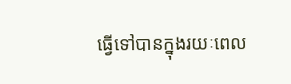ធ្វើទៅបានក្នុងរយៈពេល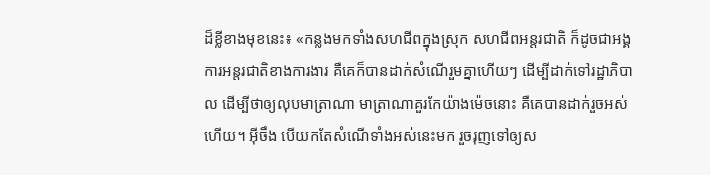ដ៏ខ្លីខាងមុខនេះ៖ «កន្លងមកទាំងសហជីពក្នុងស្រុក សហជីពអន្តរជាតិ ក៏ដូចជាអង្គការអន្តរជាតិខាងការងារ គឺគេក៏បានដាក់សំណើរួមគ្នាហើយៗ ដើម្បីដាក់ទៅរដ្ឋាភិបាល ដើម្បីថាឲ្យលុបមាត្រាណា មាត្រាណាគួរកែយ៉ាងម៉េចនោះ គឺគេបានដាក់រួចអស់ហើយ។ អ៊ីចឹង បើយកតែសំណើទាំងអស់នេះមក រួចរុញទៅឲ្យស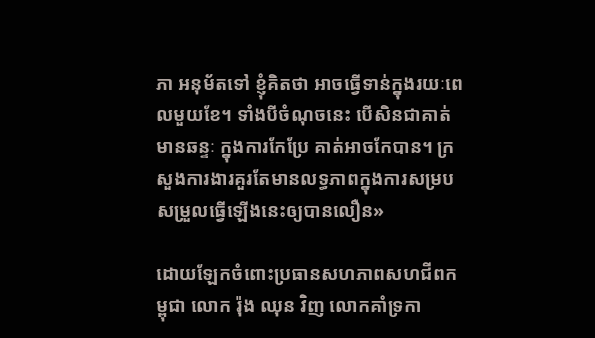ភា អនុម័តទៅ ខ្ញុំគិតថា អាចធ្វើទាន់ក្នុងរយៈពេលមួយខែ។ ទាំងបីចំណុចនេះ បើសិនជាគាត់មានឆន្ទៈ ក្នុងការកែប្រែ គាត់អាចកែបាន។ ក្រសួងការងារគួរតែមានលទ្ធភាពក្នុងការសម្របសម្រួលធ្វើឡើងនេះឲ្យបានលឿន»

ដោយឡែកចំពោះប្រធានសហភាពសហជីពកម្ពុជា លោក រ៉ុង ឈុន វិញ លោកគាំទ្រកា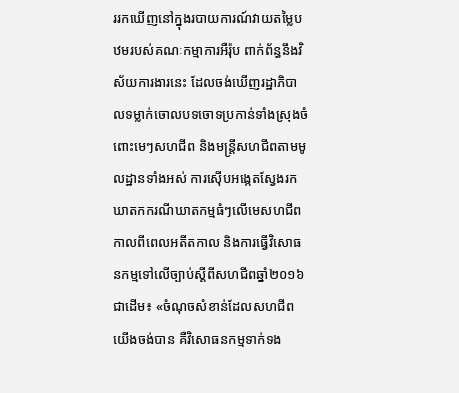ររកឃើញនៅក្នុងរបាយការណ៍វាយតម្លៃបឋមរបស់គណៈកម្មាការអឺរ៉ុប ពាក់ព័ន្ធនឹងវិស័យការងារនេះ ដែលចង់ឃើញរដ្ឋាភិបាលទម្លាក់ចោលបទចោទប្រកាន់ទាំងស្រុងចំពោះមេៗសហជីព និងមន្ត្រីសហជីពតាមមូលដ្ឋានទាំងអស់ ការស៊ើបអង្កេតស្វែងរកឃាតកករណីឃាតកម្មធំៗលើមេសហជីពកាលពីពេលអតីតកាល និងការធ្វើវិសោធនកម្មទៅលើច្បាប់ស្តីពីសហជីពឆ្នាំ២០១៦ជាដើម៖ «ចំណុចសំខាន់ដែលសហជីពយើងចង់បាន គឺវិសោធនកម្មទាក់ទង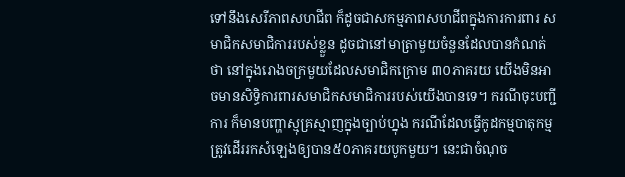ទៅនឹងសេរីភាពសហជីព ក៏ដូចជាសកម្មភាពសហជីពក្នុងការការពារ សមាជិកសមាជិការរបស់ខ្លួន ដូចជានៅមាត្រាមួយចំនួនដែលបានកំណត់ថា នៅក្នុងរោងចក្រមួយដែលសមាជិកក្រោម ៣០ភាគរយ យើងមិនអាចមានសិទ្ធិការពារសមាជិកសមាជិការរបស់យើងបានទេ។ ករណីចុះបញ្ជីការ ក៏មានបញ្ហាស្មុគ្រស្មាញក្នុងច្បាប់ហ្នុង ករណីដែលធ្វើកូដកម្មបាតុកម្មត្រូវដើររកសំឡេងឲ្យបាន៥០ភាគរយបូកមួយ។ នេះជាចំណុច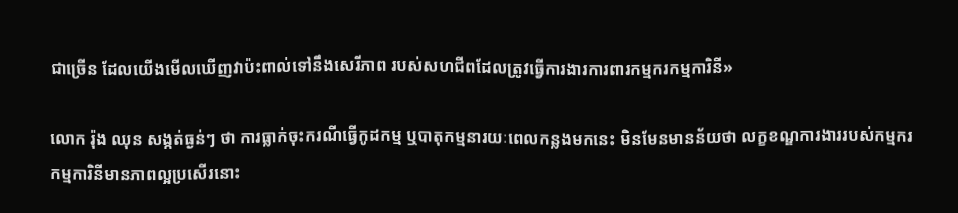ជាច្រើន ដែលយើងមើលឃើញវាប៉ះពាល់ទៅនឹងសេរីភាព របស់សហជីពដែលត្រូវធ្វើការងារការពារកម្មករកម្មការិនី»

លោក រ៉ុង ឈុន សង្កត់ធ្ងន់ៗ ថា ការធ្លាក់ចុះករណីធ្វើកូដកម្ម ឬបាតុកម្មនារយៈពេលកន្លងមកនេះ មិនមែនមានន័យថា លក្ខខណ្ឌការងាររបស់កម្មករកម្មការិនីមានភាពល្អប្រសើរនោះ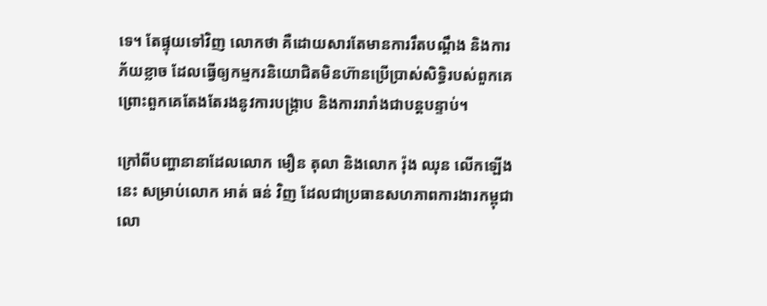ទេ។ តែផ្ទុយទៅវិញ លោកថា គឺដោយសារតែមានការរឹតបណ្តឹង និងការភ័យខ្លាច ដែលធ្វើឲ្យកម្មករនិយោជិតមិនហ៊ានប្រើប្រាស់សិទ្ធិរបស់ពួកគេ ព្រោះពួកគេតែងតែរងនូវការបង្ក្រាប និងការរារាំងជាបន្តបន្ទាប់។

ក្រៅពីបញ្ហានានាដែលលោក មឿន តុលា និងលោក រ៉ុង ឈុន លើកឡើងនេះ សម្រាប់លោក អាត់ ធន់ វិញ ដែលជាប្រធានសហភាពការងារកម្ពុជា លោ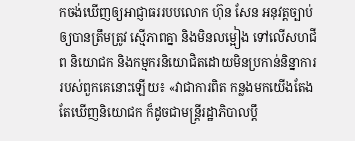កចង់ឃើញឲ្យអាជ្ញាធររបបលោក ហ៊ុន សែន អនុវត្តច្បាប់ឲ្យបានត្រឹមត្រូវ ស្មើភាពគ្នា និងមិនលម្អៀង ទៅលើសហជីព និយោជក និងកម្មករនិយោជិតដោយមិនប្រកាន់និន្នាការរបស់ពួកគេនោះឡើយ៖ «វាជាការពិត កន្លងមកយើងតែងតែឃើញនិយោជក ក៏ដូចជាមន្ត្រីរដ្ឋាភិបាលប្តឹ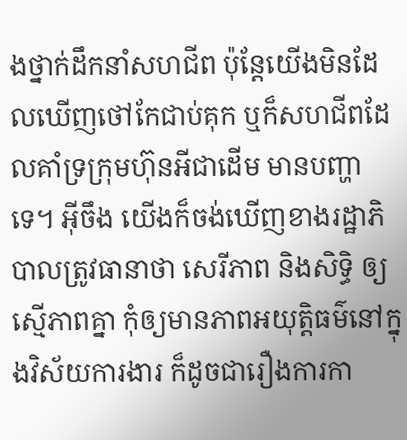ងថ្នាក់ដឹកនាំសហជីព ប៉ុន្តែយើងមិនដែលឃើញថៅកែជាប់គុក ឬក៏សហជីពដែលគាំទ្រក្រុមហ៊ុនអីជាដើម មានបញ្ហាទេ។ អ៊ីចឹង យើងក៏ចង់ឃើញខាងរដ្ឋាភិបាលត្រូវធានាថា សេរីភាព និងសិទ្ធិ ឲ្យស្មើភាពគ្នា កុំឲ្យមានភាពអយុត្តិធម៌នៅក្នុងវិស័យការងារ ក៏ដូចជារឿងការកា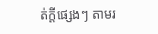ត់ក្តីផ្សេងៗ តាមរ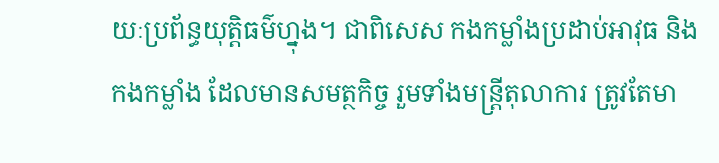យៈប្រព័ន្ធយុត្តិធម៌ហ្នុង។ ជាពិសេស កងកម្លាំងប្រដាប់អាវុធ និងកងកម្លាំង ដែលមានសមត្ថកិច្ច រួមទាំងមន្ត្រីតុលាការ ត្រូវតែមា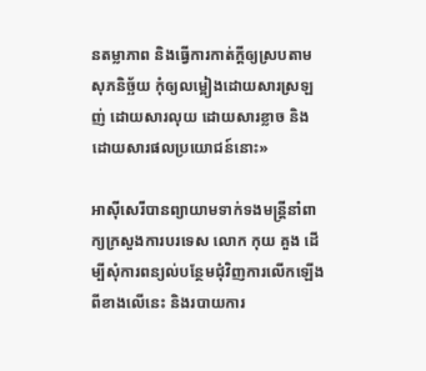នតម្លាភាព និងធ្វើការកាត់ក្តីឲ្យស្របតាមសុភនិច្ឆ័យ កុំឲ្យលម្អៀងដោយសារស្រឡញ់ ដោយសារលុយ ដោយសារខ្លាច និងដោយសារផលប្រយោជន៍នោះ»

អាស៊ីសេរីបានព្យាយាមទាក់ទងមន្ត្រីនាំពាក្យក្រសួងការបរទេស លោក កុយ គួង ដើម្បីសុំការពន្យល់បន្ថែមជុំវិញការលើកឡើងពីខាងលើនេះ និងរបាយការ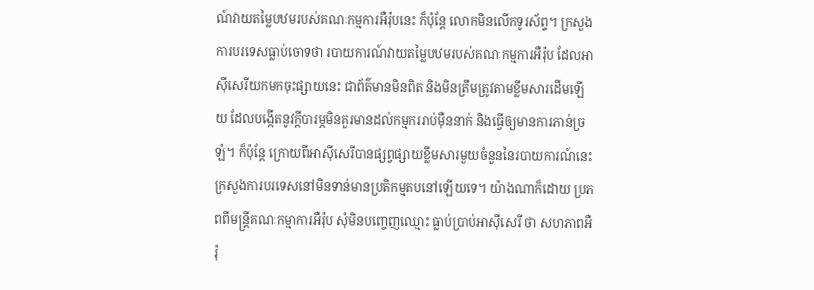ណ៍វាយតម្លៃបឋមរបស់គណៈកម្មការអឺរ៉ុបនេះ ក៏ប៉ុន្តែ លោកមិនលើកទូរស័ព្ទ។ ក្រសួងការបរទេសធ្លាប់ចោទថា របាយការណ៍វាយតម្លៃបឋមរបស់គណៈកម្មការអឺរ៉ុប ដែលអាស៊ីសេរីយកមកចុះផ្សាយនេះ ជាព័ត៌មានមិនពិត និងមិនត្រឹមត្រូវតាមខ្លឹមសារដើមឡើយ ដែលបង្កើតនូវក្តីបារម្ភមិនគួរមានដល់កម្មកររាប់ម៉ឺននាក់ និងធ្វើឲ្យមានការភាន់ច្រឡំ។ ក៏ប៉ុន្តែ ក្រោយពីអាស៊ីសេរីបានផ្សព្វផ្សាយខ្លឹមសារមួយចំនួននៃរបាយការណ៍នេះ ក្រសួងការបរទេសនៅមិនទាន់មានប្រតិកម្មតបនៅឡើយទេ។ យ៉ាងណាក៏ដោយ ប្រភពពីមន្ត្រីគណៈកម្មាការអឺរ៉ុប សុំមិនបញ្ចេញឈ្មោះ ធ្លាប់ប្រាប់អាស៊ីសេរី ថា សហភាពអឺរ៉ុ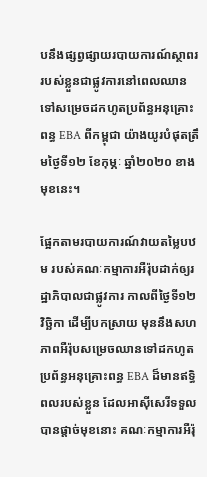បនឹងផ្សព្វផ្សាយរបាយការណ៍ស្ថាពររបស់ខ្លួនជាផ្លូវការនៅពេលឈានទៅសម្រេចដកហូតប្រព័ន្ធអនុគ្រោះពន្ធ EBA ពីកម្ពុជា យ៉ាងយូរបំផុតត្រឹមថ្ងៃទី១២ ខែកុម្ភៈ ឆ្នាំ២០២០ ខាងមុខនេះ។

ផ្អែកតាមរបាយការណ៍វាយតម្លៃបឋម របស់គណៈកម្មាការអឺរ៉ុបដាក់ឲ្យរដ្ឋាភិបាលជាផ្លូវការ កាលពីថ្ងៃទី១២ វិច្ឆិកា ដើម្បីបកស្រាយ មុននឹងសហភាពអឺរ៉ុបសម្រេចឈានទៅដកហូតប្រព័ន្ធអនុគ្រោះពន្ធ EBA ដ៏មានឥទ្ធិពលរបស់ខ្លួន ដែលអាស៊ីសេរីទទួលបានផ្តាច់មុខនោះ គណៈកម្មាការអឺរ៉ុ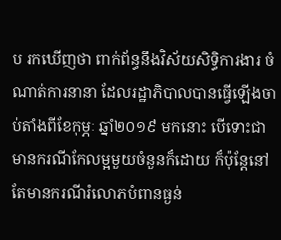ប រកឃើញថា ពាក់ព័ន្ធនឹងវិស័យសិទ្ធិការងារ ចំណាត់ការនានា ដែលរដ្ឋាភិបាលបានធ្វើឡើងចាប់តាំងពីខែកុម្ភៈ ឆ្នាំ២០១៩ មកនោះ បើទោះជាមានករណីកែលម្អមួយចំនួនក៏ដោយ ក៏ប៉ុន្តែនៅតែមានករណីរំលោភបំពានធ្ងន់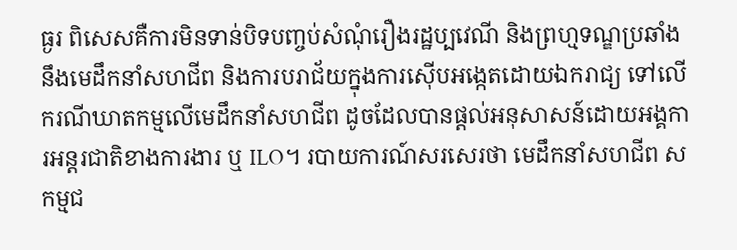ធ្ងរ ពិសេសគឺការមិនទាន់បិទបញ្ចប់សំណុំរឿងរដ្ឋប្បវេណី និងព្រហ្មទណ្ឌប្រឆាំងនឹងមេដឹកនាំសហជីព និងការបរាជ័យក្នុងការស៊ើបអង្កេតដោយឯករាជ្យ ទៅលើករណីឃាតកម្មលើមេដឹកនាំសហជីព ដូចដែលបានផ្តល់អនុសាសន៍ដោយអង្គការអន្តរជាតិខាងការងារ ឬ ILO។ របាយការណ៍សរសេរថា មេដឹកនាំសហជីព សកម្មជ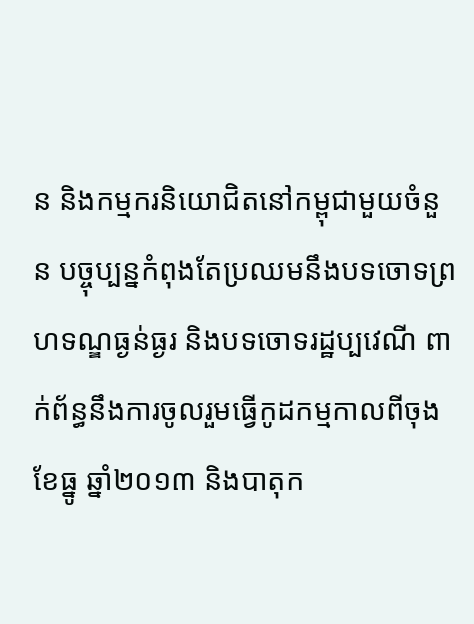ន និងកម្មករនិយោជិតនៅកម្ពុជាមួយចំនួន បច្ចុប្បន្នកំពុងតែប្រឈមនឹងបទចោទព្រហទណ្ឌធ្ងន់ធ្ងរ និងបទចោទរដ្ឋប្បវេណី ពាក់ព័ន្ធនឹងការចូលរួមធ្វើកូដកម្មកាលពីចុងខែធ្នូ ឆ្នាំ២០១៣ និងបាតុក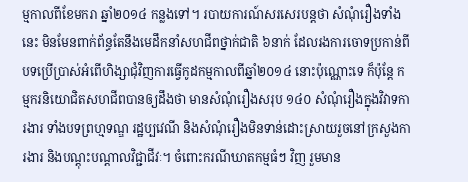ម្មកាលពីខែមករា ឆ្នាំ២០១៤ កន្លងទៅ។ របាយការណ៍សរសេរបន្តថា សំណុំរឿងទាំងនេះ មិនមែនពាក់ព័ន្ធតែនឹងមេដឹកនាំសហជីពថ្នាក់ជាតិ ៦នាក់ ដែលរងការចោទប្រកាន់ពីបទប្រើប្រាស់អំពើហិង្សាជុំវិញការធ្វើកូដកម្មកាលពីឆ្នាំ២០១៤ នោះប៉ុណ្ណោះទេ ក៏ប៉ុន្តែ កម្មករនិយោជិតសហជីពបានឲ្យដឹងថា មានសំណុំរឿងសរុប ១៤០ សំណុំរឿងក្នុងវិវាទការងារ ទាំងបទព្រហ្មទណ្ឌ រដ្ឋប្បវេណី និងសំណុំរឿងមិនទាន់ដោះស្រាយរួចនៅក្រសួងការងារ និងបណ្តុះបណ្តាលវិជ្ជាជីវៈ។ ចំពោះករណីឃាតកម្មធំៗ វិញ រួមមាន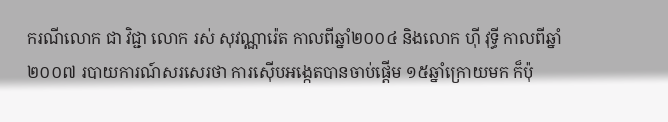ករណីលោក ជា វិជ្ជា លោក រស់ សុវណ្ណារ៉េត កាលពីឆ្នាំ២០០៤ និងលោក ហ៊ី វុទ្ធី កាលពីឆ្នាំ២០០៧ របាយការណ៍សរសេរថា ការស៊ើបអង្កេតបានចាប់ផ្តើម ១៥ឆ្នាំក្រោយមក ក៏ប៉ុ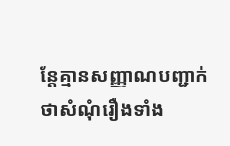ន្តែគ្មានសញ្ញាណបញ្ជាក់ថាសំណុំរឿងទាំង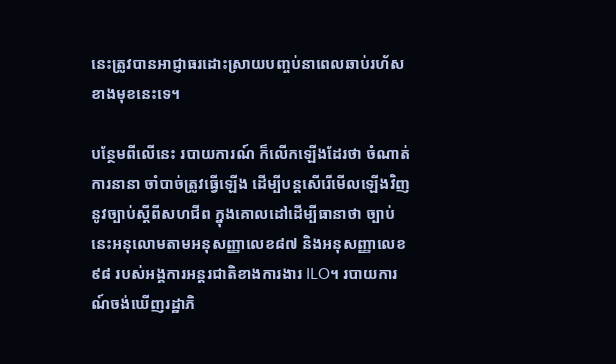នេះត្រូវបានអាជ្ញាធរដោះស្រាយបញ្ចប់នាពេលឆាប់រហ័សខាងមុខនេះទេ។

បន្ថែមពីលើនេះ របាយការណ៍ ក៏លើកឡើងដែរថា ចំណាត់ការនានា ចាំបាច់ត្រូវធ្វើឡើង ដើម្បីបន្តសើរើមើលឡើងវិញនូវច្បាប់ស្តីពីសហជីព ក្នុងគោលដៅដើម្បីធានាថា ច្បាប់នេះអនុលោមតាមអនុសញ្ញាលេខ៨៧ និងអនុសញ្ញាលេខ៩៨ របស់អង្គការអន្តរជាតិខាងការងារ ILO។ របាយការណ៍ចង់ឃើញរដ្ឋាភិ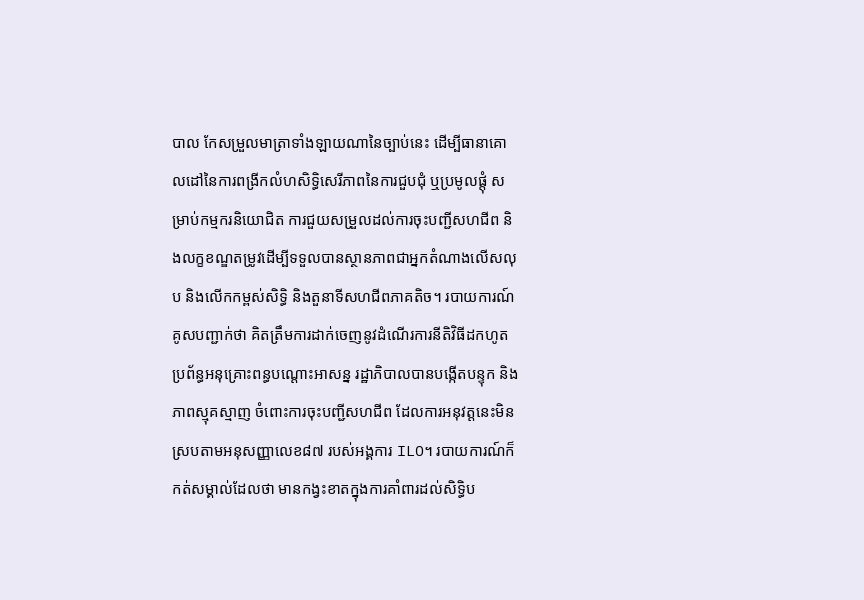បាល កែសម្រួលមាត្រាទាំងឡាយណានៃច្បាប់នេះ ដើម្បីធានាគោលដៅនៃការពង្រីកលំហសិទ្ធិសេរីភាពនៃការជួបជុំ ឬប្រមូលផ្តុំ សម្រាប់កម្មករនិយោជិត ការជួយសម្រួលដល់ការចុះបញ្ជីសហជីព និងលក្ខខណ្ឌតម្រូវដើម្បីទទួលបានស្ថានភាពជាអ្នកតំណាងលើសលុប និងលើកកម្ពស់សិទ្ធិ និងតួនាទីសហជីពភាគតិច។ របាយការណ៍គូសបញ្ជាក់ថា គិតត្រឹមការដាក់ចេញនូវដំណើរការនីតិវិធីដកហូតប្រព័ន្ធអនុគ្រោះពន្ធបណ្តោះអាសន្ន រដ្ឋាភិបាលបានបង្កើតបន្ទុក និងភាពស្មុគស្មាញ ចំពោះការចុះបញ្ជីសហជីព ដែលការអនុវត្តនេះមិនស្របតាមអនុសញ្ញាលេខ៨៧ របស់អង្គការ ILO។ របាយការណ៍ក៏កត់សម្គាល់ដែលថា មានកង្វះខាតក្នុងការគាំពារដល់សិទ្ធិប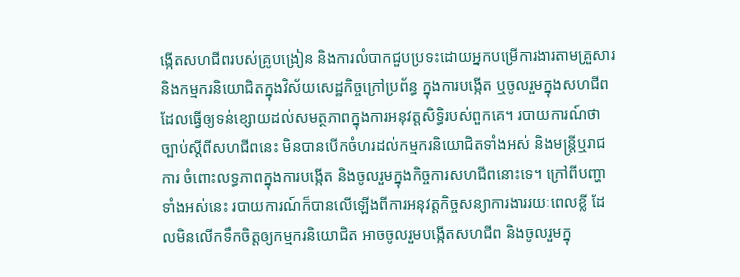ង្កើតសហជីពរបស់គ្រូបង្រៀន និងការលំបាកជួបប្រទះដោយអ្នកបម្រើការងារតាមគ្រួសារ និងកម្មករនិយោជិតក្នុងវិស័យសេដ្ឋកិច្ចក្រៅប្រព័ន្ធ ក្នុងការបង្កើត ឬចូលរួមក្នុងសហជីព ដែលធ្វើឲ្យទន់ខ្សោយដល់សមត្ថភាពក្នុងការអនុវត្តសិទ្ធិរបស់ពួកគេ។ របាយការណ៍ថា ច្បាប់ស្តីពីសហជីពនេះ មិនបានបើកចំហរដល់កម្មករនិយោជិតទាំងអស់ និងមន្ត្រីឬរាជការ ចំពោះលទ្ធភាពក្នុងការបង្កើត និងចូលរួមក្នុងកិច្ចការសហជីពនោះទេ។ ក្រៅពីបញ្ហាទាំងអស់នេះ របាយការណ៍ក៏បានលើឡើងពីការអនុវត្តកិច្ចសន្យាការងាររយៈពេលខ្លី ដែលមិនលើកទឹកចិត្តឲ្យកម្មករនិយោជិត អាចចូលរួមបង្កើតសហជីព និងចូលរួមក្នុ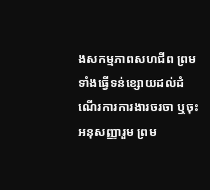ងសកម្មភាពសហជីព ព្រមទាំងធ្វើទន់ខ្សោយដល់ដំណើរការការងារចរចា ឬចុះអនុសញ្ញារួម ព្រម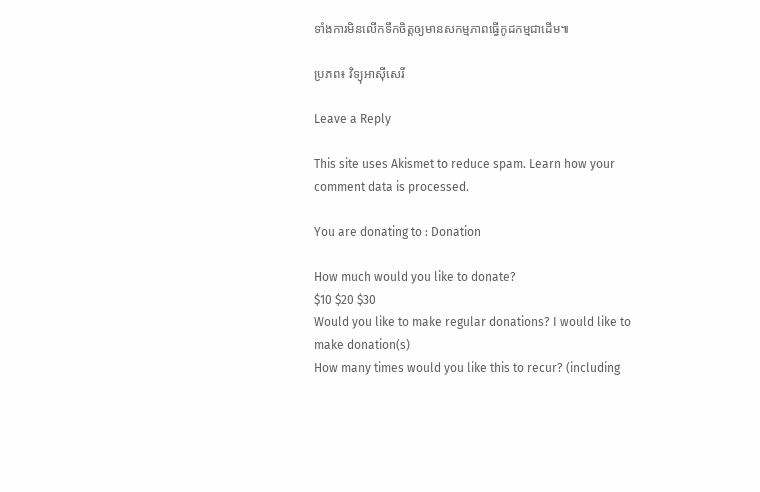ទាំងការមិនលើកទឹកចិត្តឲ្យមានសកម្មភាពធ្វើកូដកម្មជាដើម៕

ប្រភព៖ វិទ្យុអាស៊ីសេរី

Leave a Reply

This site uses Akismet to reduce spam. Learn how your comment data is processed.

You are donating to : Donation

How much would you like to donate?
$10 $20 $30
Would you like to make regular donations? I would like to make donation(s)
How many times would you like this to recur? (including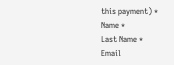this payment) *
Name *
Last Name *
Email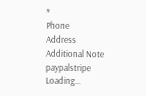*
Phone
Address
Additional Note
paypalstripe
Loading...